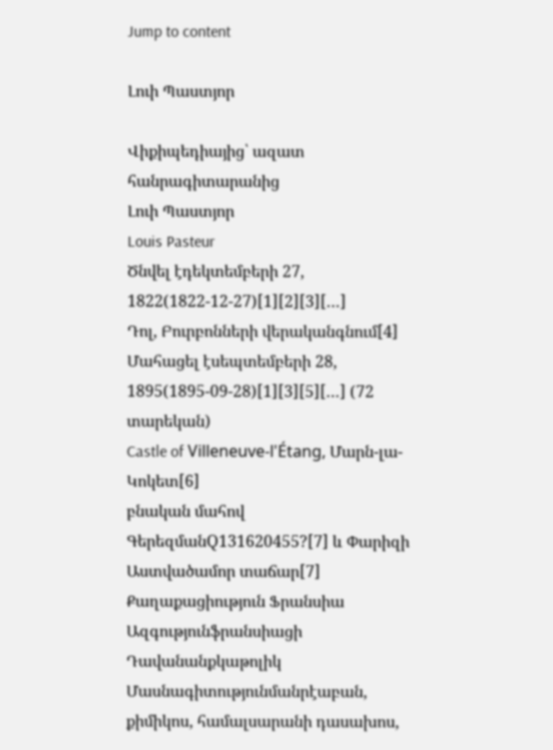Jump to content

Լուի Պաստյոր

Վիքիպեդիայից՝ ազատ հանրագիտարանից
Լուի Պաստյոր
Louis Pasteur
Ծնվել էդեկտեմբերի 27, 1822(1822-12-27)[1][2][3][…]
Դոլ, Բուրբոնների վերականգնում[4]
Մահացել էսեպտեմբերի 28, 1895(1895-09-28)[1][3][5][…] (72 տարեկան)
Castle of Villeneuve-l'Étang, Մարն-լա-Կոկետ[6]
բնական մահով
ԳերեզմանQ131620455?[7] և Փարիզի Աստվածամոր տաճար[7]
Քաղաքացիություն Ֆրանսիա
Ազգությունֆրանսիացի
Դավանանքկաթոլիկ
Մասնագիտությունմանրէաբան, քիմիկոս, համալսարանի դասախոս,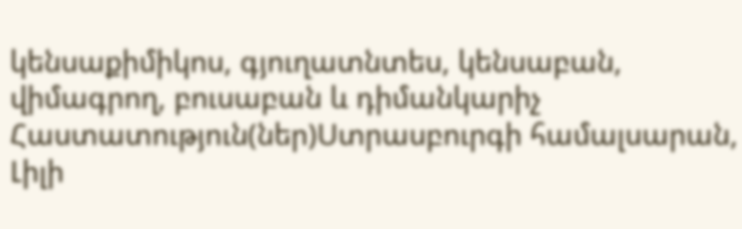կենսաքիմիկոս, գյուղատնտես, կենսաբան, վիմագրող, բուսաբան և դիմանկարիչ
Հաստատություն(ներ)Ստրասբուրգի համալսարան, Լիլի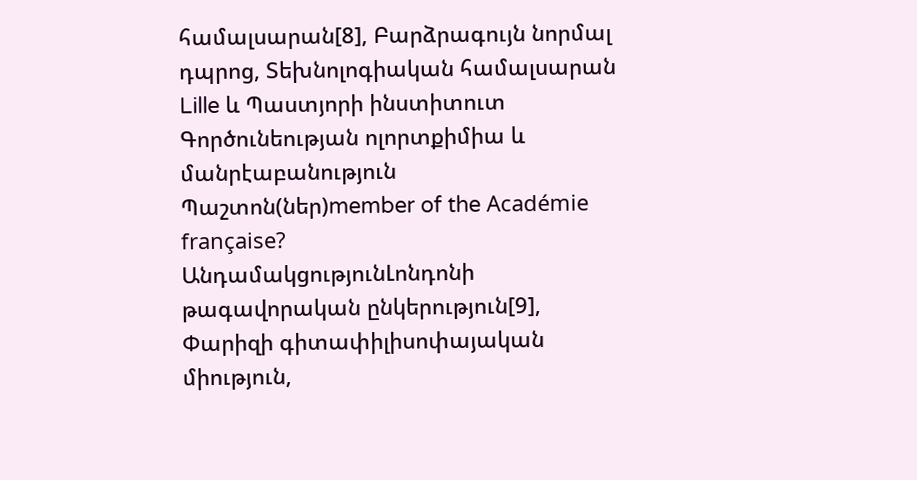համալսարան[8], Բարձրագույն նորմալ դպրոց, Տեխնոլոգիական համալսարան Lille և Պաստյորի ինստիտուտ
Գործունեության ոլորտքիմիա և մանրէաբանություն
Պաշտոն(ներ)member of the Académie française?
ԱնդամակցությունԼոնդոնի թագավորական ընկերություն[9], Փարիզի գիտափիլիսոփայական միություն,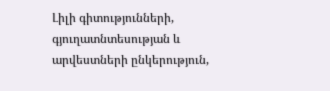Լիլի գիտությունների, գյուղատնտեսության և արվեստների ընկերություն,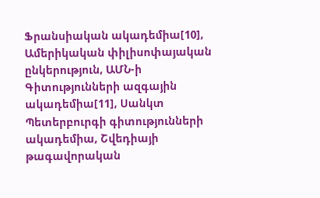Ֆրանսիական ակադեմիա[10], Ամերիկական փիլիսոփայական ընկերություն, ԱՄՆ-ի Գիտությունների ազգային ակադեմիա[11], Սանկտ Պետերբուրգի գիտությունների ակադեմիա, Շվեդիայի թագավորական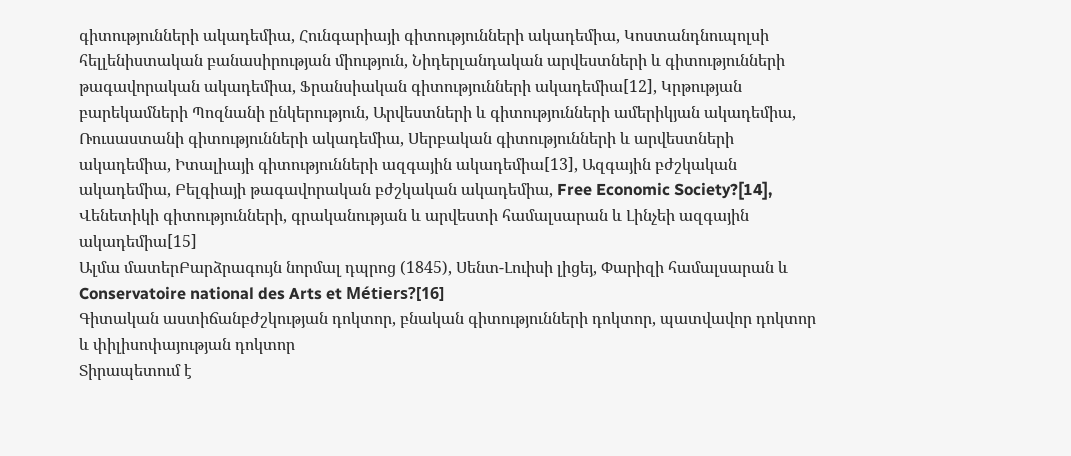գիտությունների ակադեմիա, Հունգարիայի գիտությունների ակադեմիա, Կոստանդնուպոլսի հելլենիստական բանասիրության միություն, Նիդերլանդական արվեստների և գիտությունների թագավորական ակադեմիա, Ֆրանսիական գիտությունների ակադեմիա[12], Կրթության բարեկամների Պոզնանի ընկերություն, Արվեստների և գիտությունների ամերիկյան ակադեմիա, Ռուսաստանի գիտությունների ակադեմիա, Սերբական գիտությունների և արվեստների ակադեմիա, Իտալիայի գիտությունների ազգային ակադեմիա[13], Ազգային բժշկական ակադեմիա, Բելգիայի թագավորական բժշկական ակադեմիա, Free Economic Society?[14], Վենետիկի գիտությունների, գրականության և արվեստի համալսարան և Լինչեի ազգային ակադեմիա[15]
Ալմա մատերԲարձրագույն նորմալ դպրոց (1845), Սենտ-Լուիսի լիցեյ, Փարիզի համալսարան և Conservatoire national des Arts et Métiers?[16]
Գիտական աստիճանբժշկության դոկտոր, բնական գիտությունների դոկտոր, պատվավոր դոկտոր և փիլիսոփայության դոկտոր
Տիրապետում է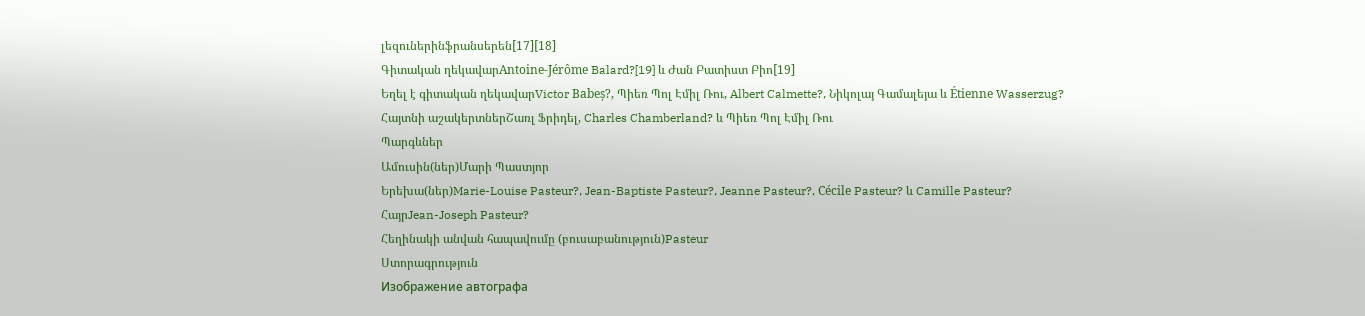լեզուներինֆրանսերեն[17][18]
Գիտական ղեկավարAntoine-Jérôme Balard?[19] և Ժան Բատիստ Բիո[19]
Եղել է գիտական ղեկավարVictor Babeș?, Պիեռ Պոլ Էմիլ Ռու, Albert Calmette?, Նիկոլայ Գամալեյա և Étienne Wasserzug?
Հայտնի աշակերտներՇառլ Ֆրիդել, Charles Chamberland? և Պիեռ Պոլ Էմիլ Ռու
Պարգևներ
Ամուսին(ներ)Մարի Պաստյոր
Երեխա(ներ)Marie-Louise Pasteur?, Jean-Baptiste Pasteur?, Jeanne Pasteur?, Cécile Pasteur? և Camille Pasteur?
ՀայրJean-Joseph Pasteur?
Հեղինակի անվան հապավումը (բուսաբանություն)Pasteur
Ստորագրություն
Изображение автографа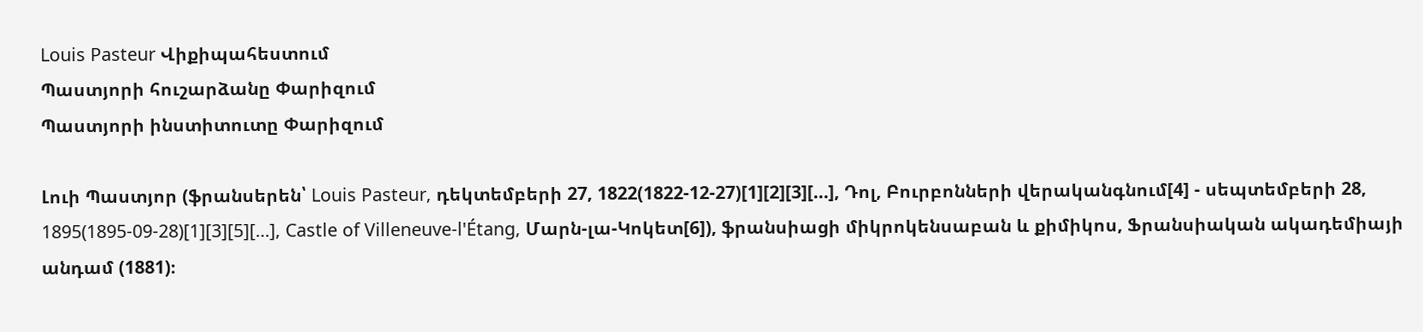Louis Pasteur Վիքիպահեստում
Պաստյորի հուշարձանը Փարիզում
Պաստյորի ինստիտուտը Փարիզում

Լուի Պաստյոր (ֆրանսերեն՝ Louis Pasteur, դեկտեմբերի 27, 1822(1822-12-27)[1][2][3][…], Դոլ, Բուրբոնների վերականգնում[4] - սեպտեմբերի 28, 1895(1895-09-28)[1][3][5][…], Castle of Villeneuve-l'Étang, Մարն-լա-Կոկետ[6]), ֆրանսիացի միկրոկենսաբան և քիմիկոս, Ֆրանսիական ակադեմիայի անդամ (1881)։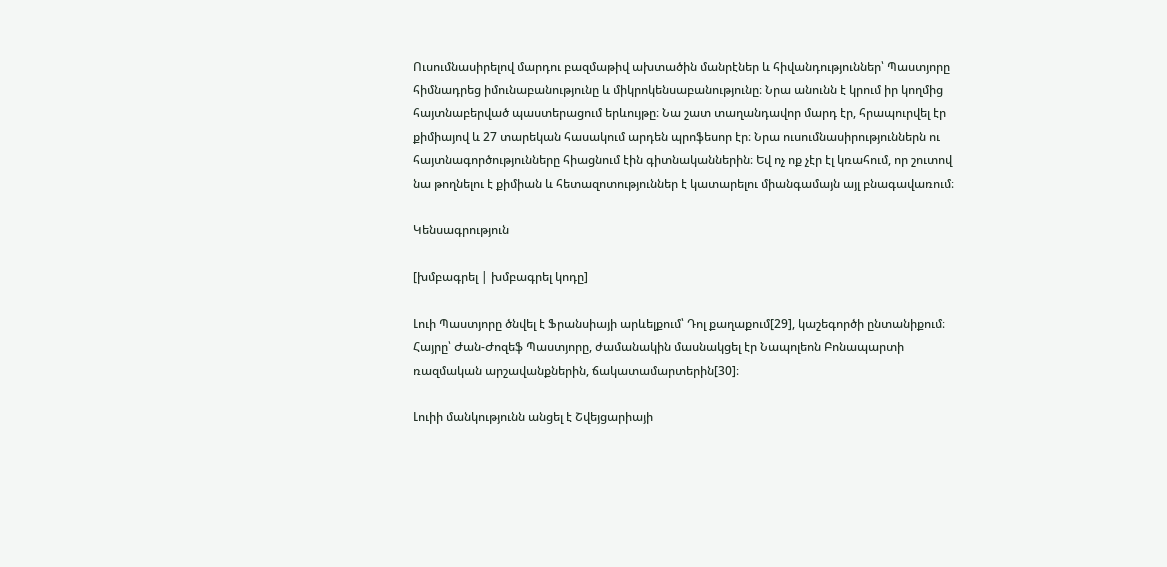Ուսումնասիրելով մարդու բազմաթիվ ախտածին մանրէներ և հիվանդություններ՝ Պաստյորը հիմնադրեց իմունաբանությունը և միկրոկենսաբանությունը։ Նրա անունն է կրում իր կողմից հայտնաբերված պաստերացում երևույթը։ Նա շատ տաղանդավոր մարդ էր, հրապուրվել էր քիմիայով և 27 տարեկան հասակում արդեն պրոֆեսոր էր։ Նրա ուսումնասիրություններն ու հայտնագործությունները հիացնում էին գիտնականներին։ Եվ ոչ ոք չէր էլ կռահում, որ շուտով նա թողնելու է քիմիան և հետազոտություններ է կատարելու միանգամայն այլ բնագավառում։

Կենսագրություն

[խմբագրել | խմբագրել կոդը]

Լուի Պաստյորը ծնվել է Ֆրանսիայի արևելքում՝ Դոլ քաղաքում[29], կաշեգործի ընտանիքում։ Հայրը՝ Ժան-Ժոզեֆ Պաստյորը, ժամանակին մասնակցել էր Նապոլեոն Բոնապարտի ռազմական արշավանքներին, ճակատամարտերին[30]։

Լուիի մանկությունն անցել է Շվեյցարիայի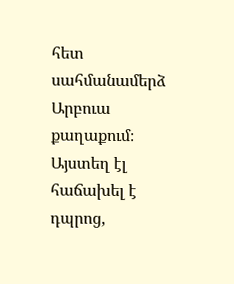հետ սահմանամերձ Արբուա քաղաքում։ Այստեղ էլ հաճախել է դպրոց,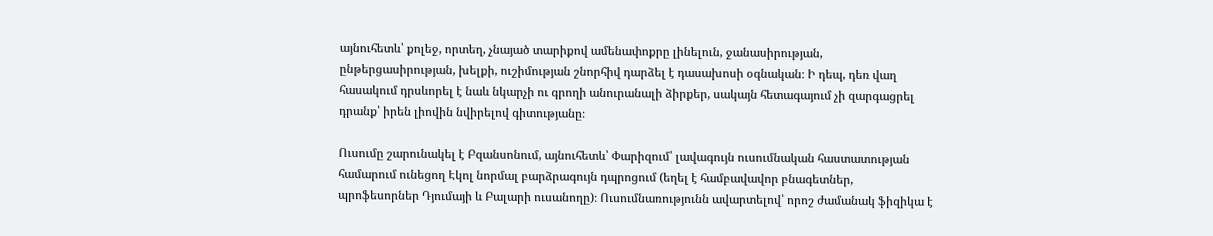այնուհետև՝ քոլեջ, որտեղ, չնայած տարիքով ամենափոքրը լինելուն, ջանասիրության, ընթերցասիրության, խելքի, ուշիմության շնորհիվ դարձել է դասախոսի օգնական։ Ի դեպ, դեռ վաղ հասակում դրսևորել է նաև նկարչի ու գրողի անուրանալի ձիրքեր, սակայն հետագայում չի զարգացրել դրանք՝ իրեն լիովին նվիրելով գիտությանը։

Ուսումը շարունակել է Բզանսոնում, այնուհետև՝ Փարիզում՝ լավագույն ուսումնական հաստատության համարում ունեցող Էկոլ նորմալ բարձրագույն դպրոցում (եղել է համբավավոր բնագետներ, պրոֆեսորներ Դյումայի և Բալարի ուսանողը)։ Ուսումնառությունն ավարտելով՝ որոշ ժամանակ ֆիզիկա է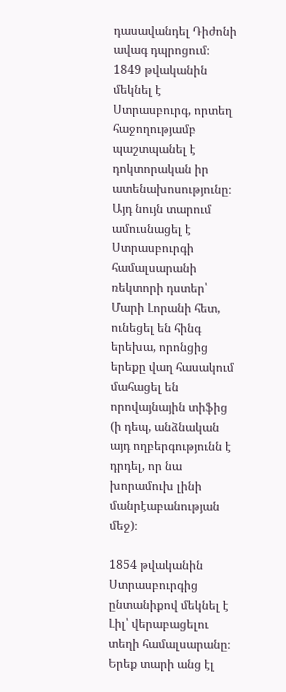դասավանդել Դիժոնի ավագ դպրոցում։ 1849 թվականին մեկնել է Ստրասբուրգ, որտեղ հաջողությամբ պաշտպանել է դոկտորական իր ատենախոսությունը։ Այդ նույն տարում ամուսնացել է Ստրասբուրգի համալսարանի ռեկտորի դստեր՝ Մարի Լորանի հետ, ունեցել են հինգ երեխա, որոնցից երեքը վաղ հասակում մահացել են որովայնային տիֆից (ի դեպ, անձնական այդ ողբերգությունն է դրդել, որ նա խորամուխ լինի մանրէաբանության մեջ)։

1854 թվականին Ստրասբուրգից ընտանիքով մեկնել է Լիլ՝ վերաբացելու տեղի համալսարանը։ Երեք տարի անց էլ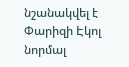նշանակվել է Փարիզի Էկոլ նորմալ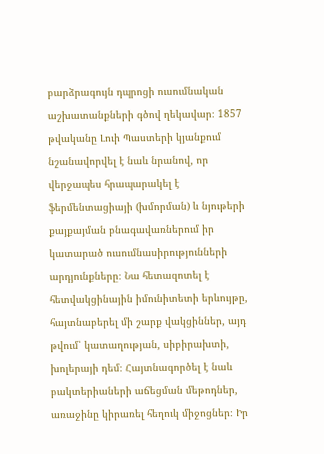բարձրագույն դպրոցի ուսումնական աշխատանքների գծով ղեկավար։ 1857 թվականը Լուի Պաստերի կյանքում նշանավորվել է նաև նրանով, որ վերջապես հրապարակել է ֆերմենտացիայի (խմորման) և նյութերի քայքայման բնագավառներում իր կատարած ուսումնասիրությունների արդյունքները։ Նա հետազոտել է հետվակցինային իմունիտետի երևույթը, հայտնաբերել մի շարք վակցիններ, այդ թվում՝ կատաղության, սիբիրախտի, խոլերայի դեմ։ Հայտնագործել է նաև բակտերիաների աճեցման մեթոդներ, առաջինը կիրառել հեղուկ միջոցներ։ Իր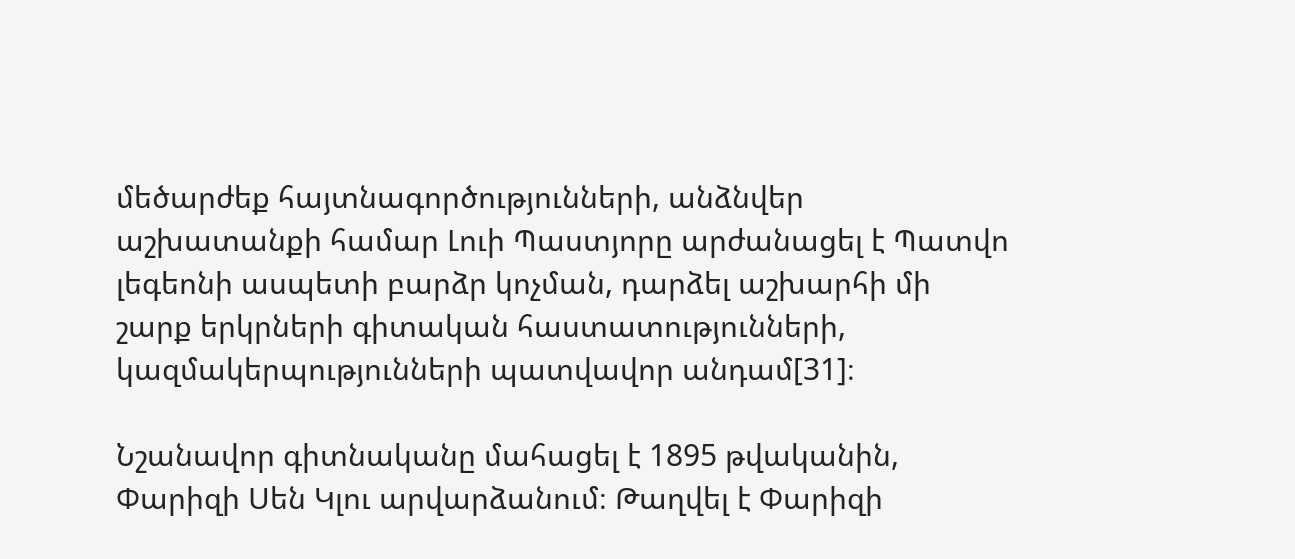մեծարժեք հայտնագործությունների, անձնվեր աշխատանքի համար Լուի Պաստյորը արժանացել է Պատվո լեգեոնի ասպետի բարձր կոչման, դարձել աշխարհի մի շարք երկրների գիտական հաստատությունների, կազմակերպությունների պատվավոր անդամ[31]։

Նշանավոր գիտնականը մահացել է 1895 թվականին, Փարիզի Սեն Կլու արվարձանում։ Թաղվել է Փարիզի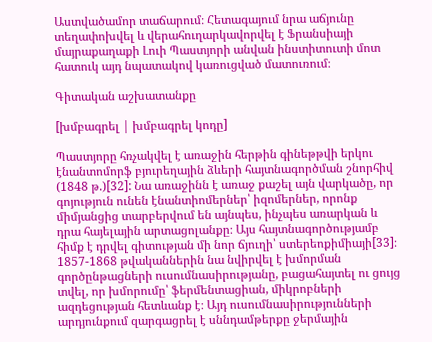Աստվածամոր տաճարում։ Հետագայում նրա աճյունը տեղափոխվել և վերահուղարկավորվել է Ֆրանսիայի մայրաքաղաքի Լուի Պաստյորի անվան ինստիտուտի մոտ հատուկ այդ նպատակով կառուցված մատուռում։

Գիտական աշխատանքը

[խմբագրել | խմբագրել կոդը]

Պաստյորը հռչակվել է առաջին հերթին գինեթթվի երկու էնանտոմորֆ բյուրեղային ձևերի հայտնագործման շնորհիվ (1848 թ.)[32]: Նա առաջինն է առաջ քաշել այն վարկածը, որ գոյություն ունեն էնանտիոմերներ՝ իզոմերներ, որոնք միմյանցից տարբերվում են այնպես, ինչպես առարկան և դրա հայելային արտացոլանքը։ Այս հայտնագործությամբ հիմք է դրվել գիտության մի նոր ճյուղի՝ ստերեոքիմիայի[33]։ 1857-1868 թվականներին նա նվիրվել է խմորման գործընթացների ուսումնասիրությանը, բացահայտել ու ցույց տվել, որ խմորումը՝ ֆերմենտացիան, միկրոբների ազդեցության հետևանք է։ Այդ ուսումնասիրությունների արդյունքում զարգացրել է սննդամթերքը ջերմային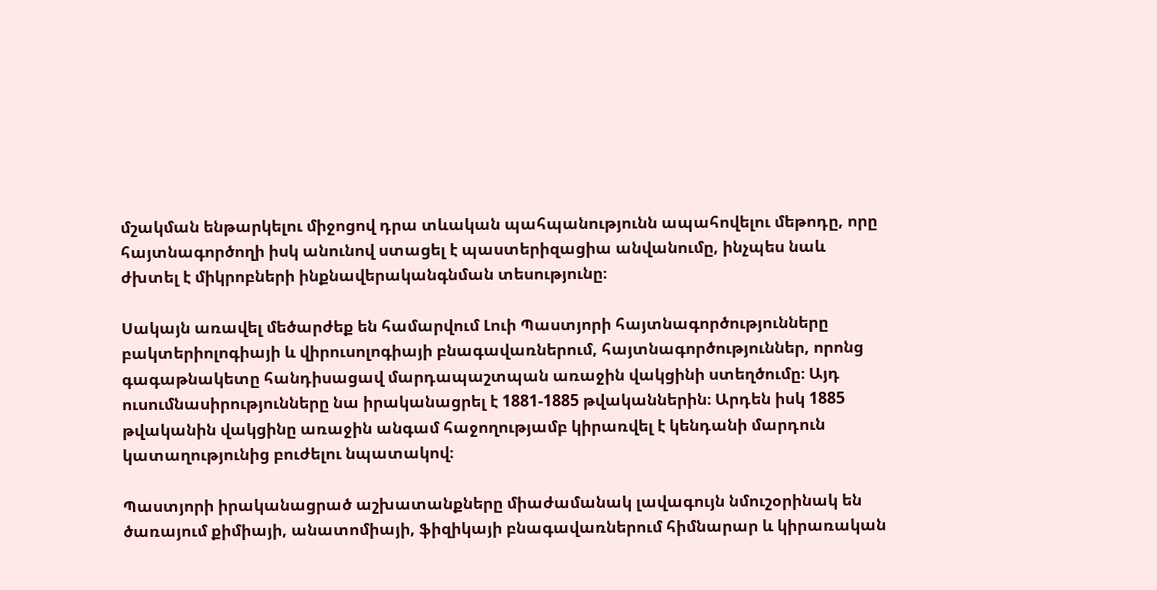մշակման ենթարկելու միջոցով դրա տևական պահպանությունն ապահովելու մեթոդը, որը հայտնագործողի իսկ անունով ստացել է պաստերիզացիա անվանումը, ինչպես նաև ժխտել է միկրոբների ինքնավերականգնման տեսությունը։

Սակայն առավել մեծարժեք են համարվում Լուի Պաստյորի հայտնագործությունները բակտերիոլոգիայի և վիրուսոլոգիայի բնագավառներում, հայտնագործություններ, որոնց գագաթնակետը հանդիսացավ մարդապաշտպան առաջին վակցինի ստեղծումը։ Այդ ուսումնասիրությունները նա իրականացրել է 1881-1885 թվականներին։ Արդեն իսկ 1885 թվականին վակցինը առաջին անգամ հաջողությամբ կիրառվել է կենդանի մարդուն կատաղությունից բուժելու նպատակով։

Պաստյորի իրականացրած աշխատանքները միաժամանակ լավագույն նմուշօրինակ են ծառայում քիմիայի, անատոմիայի, ֆիզիկայի բնագավառներում հիմնարար և կիրառական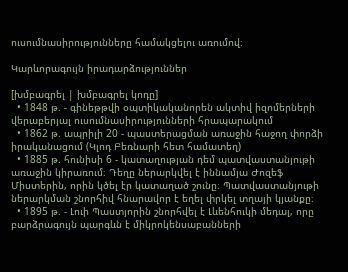ուսումնասիրությունները համակցելու առումով։

Կարևորագույն իրադարձություններ

[խմբագրել | խմբագրել կոդը]
  • 1848 թ. - գինեթթվի օպտիկականորեն ակտիվ իզոմերների վերաբերյալ ուսումնասիրությունների հրապարակում
  • 1862 թ. ապրիլի 20 - պաստերացման առաջին հաջող փորձի իրականացում (Կլոդ Բեռնարի հետ համատեղ)
  • 1885 թ. հունիսի 6 - կատաղության դեմ պատվաստանյութի առաջին կիրառում։ Դեղը ներարկվել է իննամյա Ժոզեֆ Միստերին, որին կծել էր կատաղած շունը։ Պատվաստանյութի ներարկման շնորհիվ հնարավոր է եղել փրկել տղայի կյանքը։
  • 1895 թ. - Լուի Պաստյորին շնորհվել է Լևենհուկի մեդալ, որը բարձրագույն պարգևն է միկրոկենսաբանների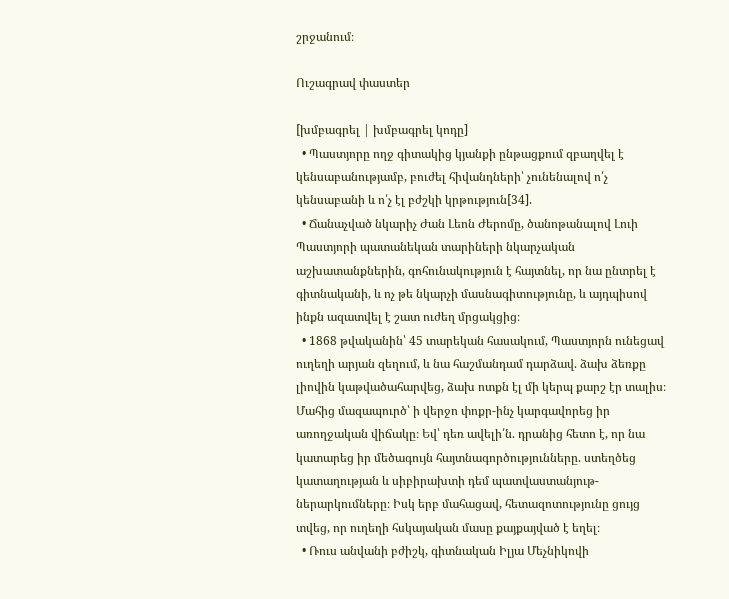շրջանում։

Ուշագրավ փաստեր

[խմբագրել | խմբագրել կոդը]
  • Պաստյորը ողջ գիտակից կյանքի ընթացքում զբաղվել է կենսաբանությամբ, բուժել հիվանդների՝ չունենալով ո՛չ կենսաբանի և ո՛չ էլ բժշկի կրթություն[34].
  • Ճանաչված նկարիչ Ժան Լեոն Ժերոմը, ծանոթանալով Լուի Պաստյորի պատանեկան տարիների նկարչական աշխատանքներին, գոհունակություն է հայտնել, որ նա ընտրել է գիտնականի, և ոչ թե նկարչի մասնագիտությունը, և այդպիսով ինքն ազատվել է շատ ուժեղ մրցակցից։
  • 1868 թվականին՝ 45 տարեկան հասակում, Պաստյորն ունեցավ ուղեղի արյան զեղում, և նա հաշմանդամ դարձավ. ձախ ձեռքը լիովին կաթվածահարվեց, ձախ ոտքն էլ մի կերպ քարշ էր տալիս։ Մահից մազապուրծ՝ ի վերջո փոքր-ինչ կարգավորեց իր առողջական վիճակը։ Եվ՝ դեռ ավելի՛ն. դրանից հետո է, որ նա կատարեց իր մեծագույն հայտնագործությունները. ստեղծեց կատաղության և սիբիրախտի դեմ պատվաստանյութ-ներարկումները։ Իսկ երբ մահացավ, հետազոտությունը ցույց տվեց, որ ուղեղի հսկայական մասը քայքայված է եղել։
  • Ռուս անվանի բժիշկ, գիտնական Իլյա Մեչնիկովի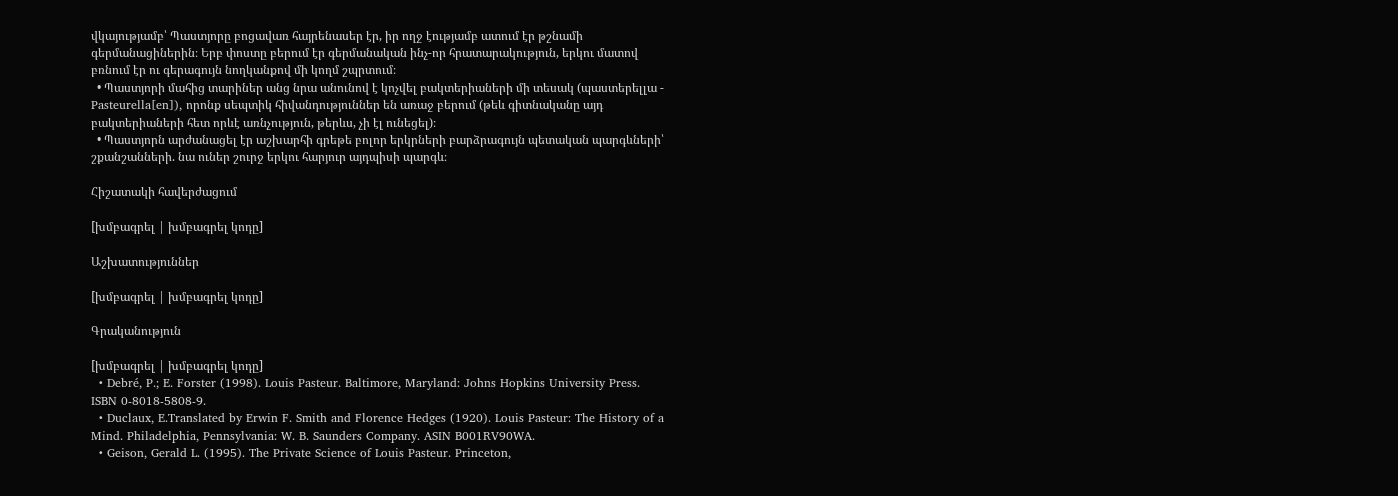վկայությամբ՝ Պաստյորը բոցավառ հայրենասեր էր, իր ողջ էությամբ ատում էր թշնամի գերմանացիներին։ Երբ փոստը բերում էր գերմանական ինչ-որ հրատարակություն, երկու մատով բռնում էր ու գերագույն նողկանքով մի կողմ շպրտում։
  • Պաստյորի մահից տարիներ անց նրա անունով է կոչվել բակտերիաների մի տեսակ (պաստերելլա - Pasteurella[en]), որոնք սեպտիկ հիվանդություններ են առաջ բերում (թեև գիտնականը այդ բակտերիաների հետ որևէ առնչություն, թերևս, չի էլ ունեցել)։
  • Պաստյորն արժանացել էր աշխարհի գրեթե բոլոր երկրների բարձրագույն պետական պարգևների՝ շքանշանների. նա ուներ շուրջ երկու հարյուր այդպիսի պարգև։

Հիշատակի հավերժացում

[խմբագրել | խմբագրել կոդը]

Աշխատություններ

[խմբագրել | խմբագրել կոդը]

Գրականություն

[խմբագրել | խմբագրել կոդը]
  • Debré, P.; E. Forster (1998). Louis Pasteur. Baltimore, Maryland: Johns Hopkins University Press. ISBN 0-8018-5808-9.
  • Duclaux, E.Translated by Erwin F. Smith and Florence Hedges (1920). Louis Pasteur: The History of a Mind. Philadelphia, Pennsylvania: W. B. Saunders Company. ASIN B001RV90WA.
  • Geison, Gerald L. (1995). The Private Science of Louis Pasteur. Princeton,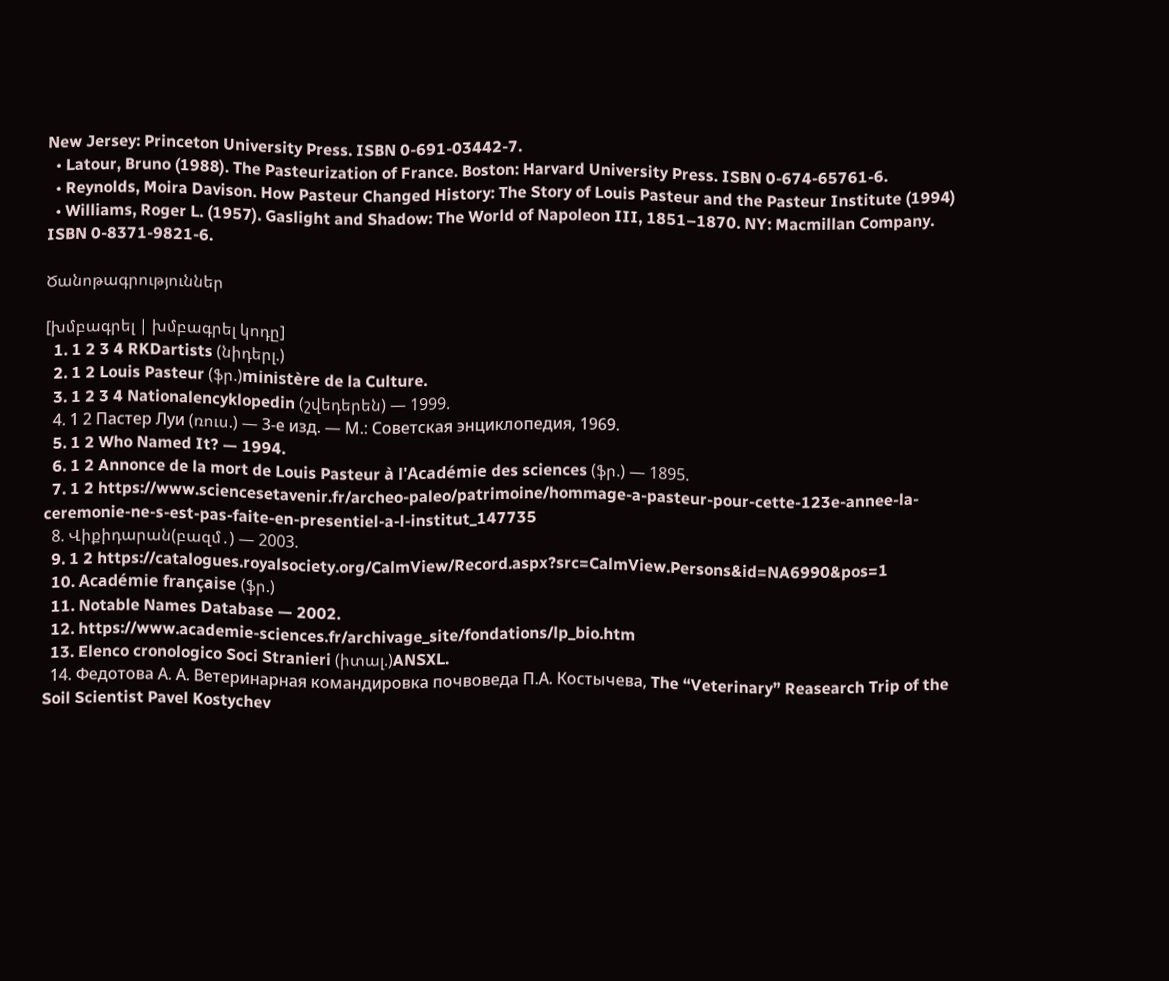New Jersey: Princeton University Press. ISBN 0-691-03442-7.
  • Latour, Bruno (1988). The Pasteurization of France. Boston: Harvard University Press. ISBN 0-674-65761-6.
  • Reynolds, Moira Davison. How Pasteur Changed History: The Story of Louis Pasteur and the Pasteur Institute (1994)
  • Williams, Roger L. (1957). Gaslight and Shadow: The World of Napoleon III, 1851–1870. NY: Macmillan Company. ISBN 0-8371-9821-6.

Ծանոթագրություններ

[խմբագրել | խմբագրել կոդը]
  1. 1 2 3 4 RKDartists (նիդերլ.)
  2. 1 2 Louis Pasteur (ֆր.)ministère de la Culture.
  3. 1 2 3 4 Nationalencyklopedin (շվեդերեն) — 1999.
  4. 1 2 Пастер Луи (ռուս.) — 3-е изд. — М.: Советская энциклопедия, 1969.
  5. 1 2 Who Named It? — 1994.
  6. 1 2 Annonce de la mort de Louis Pasteur à l'Académie des sciences (ֆր.) — 1895.
  7. 1 2 https://www.sciencesetavenir.fr/archeo-paleo/patrimoine/hommage-a-pasteur-pour-cette-123e-annee-la-ceremonie-ne-s-est-pas-faite-en-presentiel-a-l-institut_147735
  8. Վիքիդարան(բազմ․) — 2003.
  9. 1 2 https://catalogues.royalsociety.org/CalmView/Record.aspx?src=CalmView.Persons&id=NA6990&pos=1
  10. Académie française (ֆր.)
  11. Notable Names Database — 2002.
  12. https://www.academie-sciences.fr/archivage_site/fondations/lp_bio.htm
  13. Elenco cronologico Soci Stranieri (իտալ.)ANSXL.
  14. Федотова А. А. Ветеринарная командировка почвоведа П.А. Костычева, The “Veterinary” Reasearch Trip of the Soil Scientist Pavel Kostychev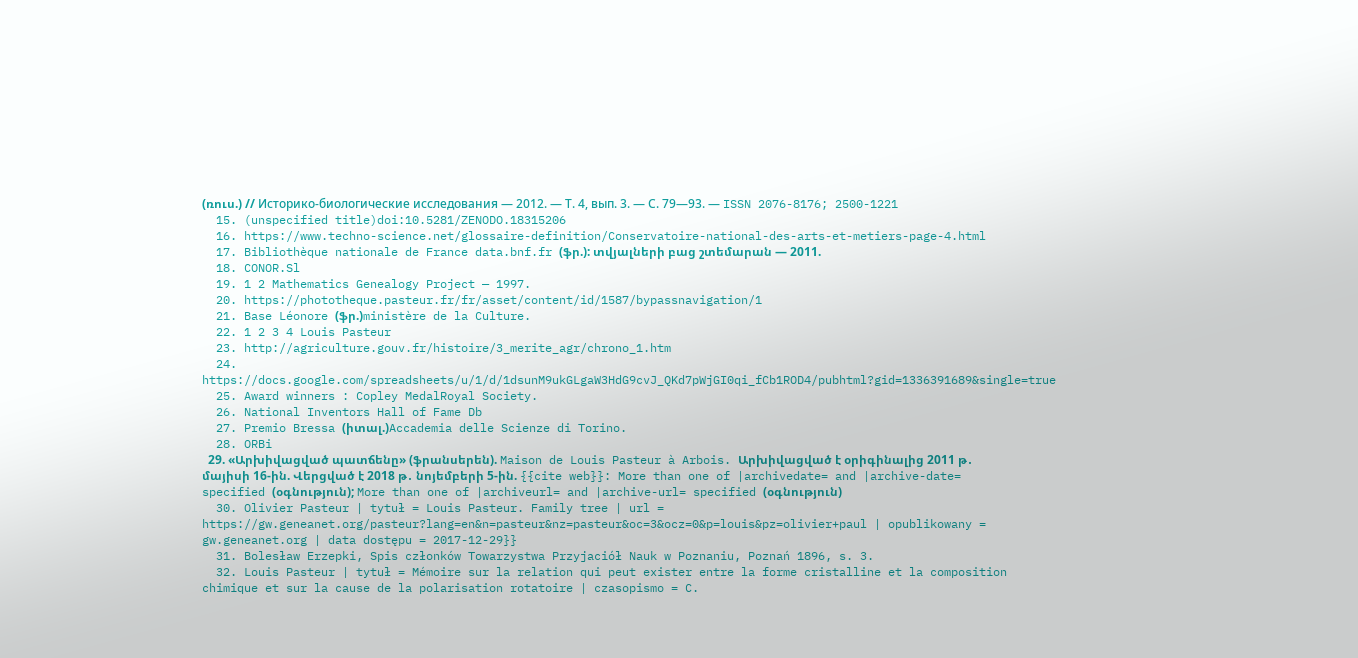(ռուս.) // Историко-биологические исследования — 2012. — Т. 4, вып. 3. — С. 79—93. — ISSN 2076-8176; 2500-1221
  15. (unspecified title)doi:10.5281/ZENODO.18315206
  16. https://www.techno-science.net/glossaire-definition/Conservatoire-national-des-arts-et-metiers-page-4.html
  17. Bibliothèque nationale de France data.bnf.fr (ֆր.): տվյալների բաց շտեմարան — 2011.
  18. CONOR.Sl
  19. 1 2 Mathematics Genealogy Project — 1997.
  20. https://phototheque.pasteur.fr/fr/asset/content/id/1587/bypassnavigation/1
  21. Base Léonore (ֆր.)ministère de la Culture.
  22. 1 2 3 4 Louis Pasteur
  23. http://agriculture.gouv.fr/histoire/3_merite_agr/chrono_1.htm
  24. https://docs.google.com/spreadsheets/u/1/d/1dsunM9ukGLgaW3HdG9cvJ_QKd7pWjGI0qi_fCb1ROD4/pubhtml?gid=1336391689&single=true
  25. Award winners : Copley MedalRoyal Society.
  26. National Inventors Hall of Fame Db
  27. Premio Bressa (իտալ.)Accademia delle Scienze di Torino.
  28. ORBi
  29. «Արխիվացված պատճենը» (ֆրանսերեն). Maison de Louis Pasteur à Arbois. Արխիվացված է օրիգինալից 2011 թ․ մայիսի 16-ին. Վերցված է 2018 թ․ նոյեմբերի 5-ին. {{cite web}}: More than one of |archivedate= and |archive-date= specified (օգնություն); More than one of |archiveurl= and |archive-url= specified (օգնություն)
  30. Olivier Pasteur | tytuł = Louis Pasteur. Family tree | url = https://gw.geneanet.org/pasteur?lang=en&n=pasteur&nz=pasteur&oc=3&ocz=0&p=louis&pz=olivier+paul | opublikowany = gw.geneanet.org | data dostępu = 2017-12-29}}
  31. Bolesław Erzepki, Spis członków Towarzystwa Przyjaciół Nauk w Poznaniu, Poznań 1896, s. 3.
  32. Louis Pasteur | tytuł = Mémoire sur la relation qui peut exister entre la forme cristalline et la composition chimique et sur la cause de la polarisation rotatoire | czasopismo = C.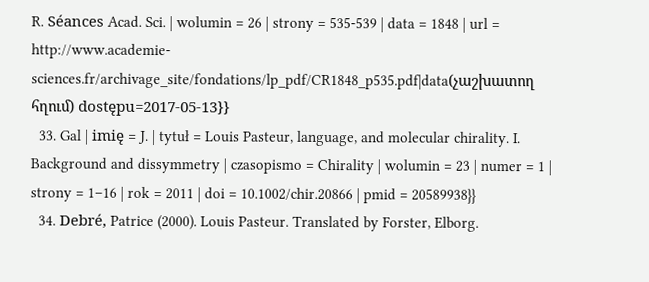R. Séances Acad. Sci. | wolumin = 26 | strony = 535-539 | data = 1848 | url = http://www.academie-sciences.fr/archivage_site/fondations/lp_pdf/CR1848_p535.pdf|data(չաշխատող հղում) dostępu=2017-05-13}}
  33. Gal | imię = J. | tytuł = Louis Pasteur, language, and molecular chirality. I. Background and dissymmetry | czasopismo = Chirality | wolumin = 23 | numer = 1 | strony = 1–16 | rok = 2011 | doi = 10.1002/chir.20866 | pmid = 20589938}}
  34. Debré, Patrice (2000). Louis Pasteur. Translated by Forster, Elborg.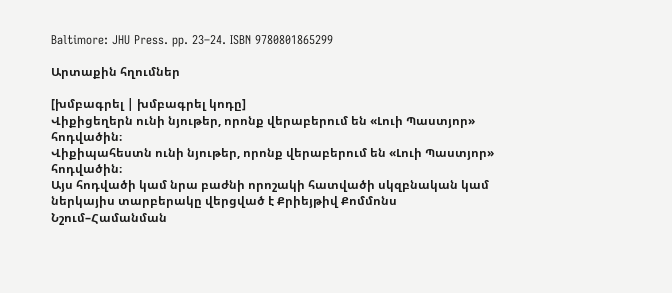Baltimore: JHU Press. pp. 23–24. ISBN 9780801865299

Արտաքին հղումներ

[խմբագրել | խմբագրել կոդը]
Վիքիցեղերն ունի նյութեր, որոնք վերաբերում են «Լուի Պաստյոր» հոդվածին։
Վիքիպահեստն ունի նյութեր, որոնք վերաբերում են «Լուի Պաստյոր» հոդվածին։
Այս հոդվածի կամ նրա բաժնի որոշակի հատվածի սկզբնական կամ ներկայիս տարբերակը վերցված է Քրիեյթիվ Քոմմոնս Նշում–Համանման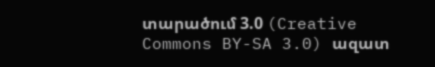տարածում 3.0 (Creative Commons BY-SA 3.0) ազատ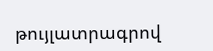թույլատրագրով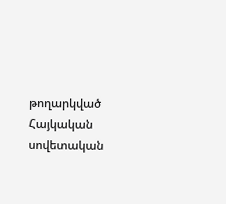թողարկված Հայկական սովետական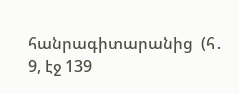հանրագիտարանից  (հ․ 9, էջ 139